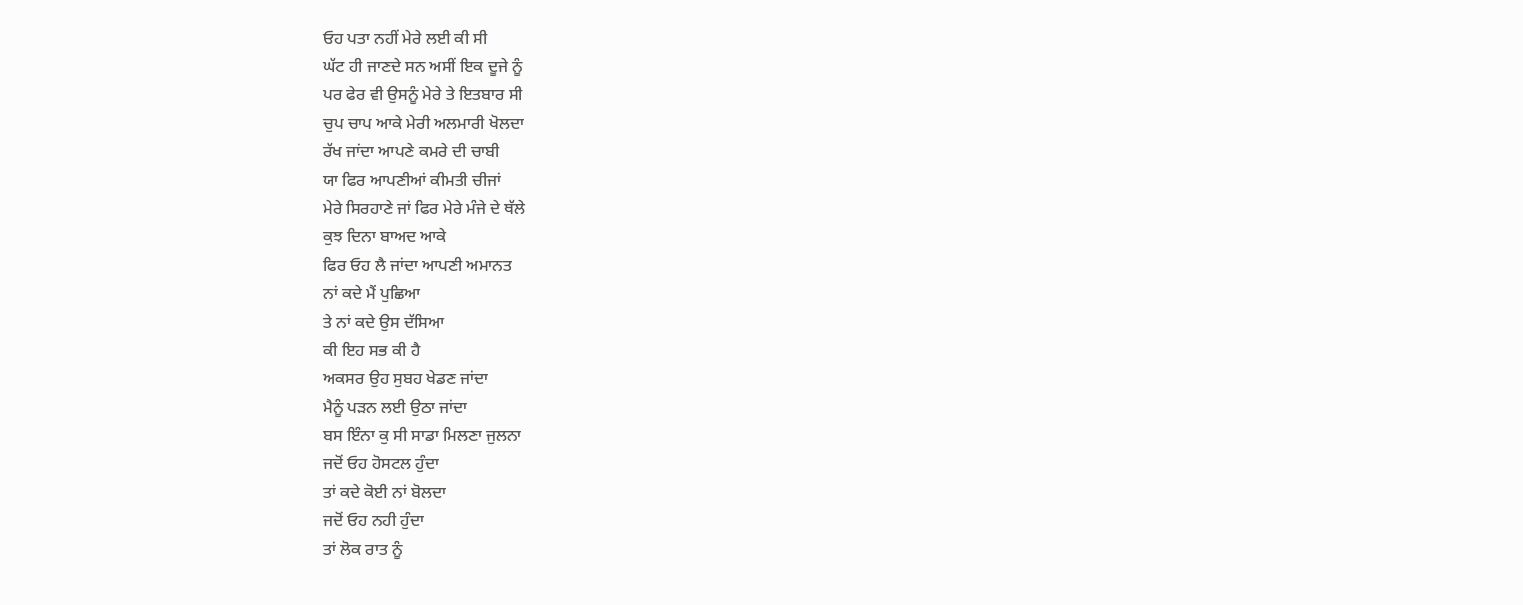ਓਹ ਪਤਾ ਨਹੀਂ ਮੇਰੇ ਲਈ ਕੀ ਸੀ
ਘੱਟ ਹੀ ਜਾਣਦੇ ਸਨ ਅਸੀਂ ਇਕ ਦੂਜੇ ਨੂੰ
ਪਰ ਫੇਰ ਵੀ ਉਸਨੂੰ ਮੇਰੇ ਤੇ ਇਤਬਾਰ ਸੀ
ਚੁਪ ਚਾਪ ਆਕੇ ਮੇਰੀ ਅਲਮਾਰੀ ਖੋਲਦਾ
ਰੱਖ ਜਾਂਦਾ ਆਪਣੇ ਕਮਰੇ ਦੀ ਚਾਬੀ
ਯਾ ਫਿਰ ਆਪਣੀਆਂ ਕੀਮਤੀ ਚੀਜਾਂ
ਮੇਰੇ ਸਿਰਹਾਣੇ ਜਾਂ ਫਿਰ ਮੇਰੇ ਮੰਜੇ ਦੇ ਥੱਲੇ
ਕੁਝ ਦਿਨਾ ਬਾਅਦ ਆਕੇ
ਫਿਰ ਓਹ ਲੈ ਜਾਂਦਾ ਆਪਣੀ ਅਮਾਨਤ
ਨਾਂ ਕਦੇ ਮੈਂ ਪੁਛਿਆ
ਤੇ ਨਾਂ ਕਦੇ ਉਸ ਦੱਸਿਆ
ਕੀ ਇਹ ਸਭ ਕੀ ਹੈ
ਅਕਸਰ ਉਹ ਸੁਬਹ ਖੇਡਣ ਜਾਂਦਾ
ਮੈਨੂੰ ਪੜਨ ਲਈ ਉਠਾ ਜਾਂਦਾ
ਬਸ ਇੰਨਾ ਕੁ ਸੀ ਸਾਡਾ ਮਿਲਣਾ ਜੁਲਨਾ
ਜਦੋਂ ਓਹ ਹੋਸਟਲ ਹੁੰਦਾ
ਤਾਂ ਕਦੇ ਕੋਈ ਨਾਂ ਬੋਲਦਾ
ਜਦੋਂ ਓਹ ਨਹੀ ਹੁੰਦਾ
ਤਾਂ ਲੋਕ ਰਾਤ ਨੂੰ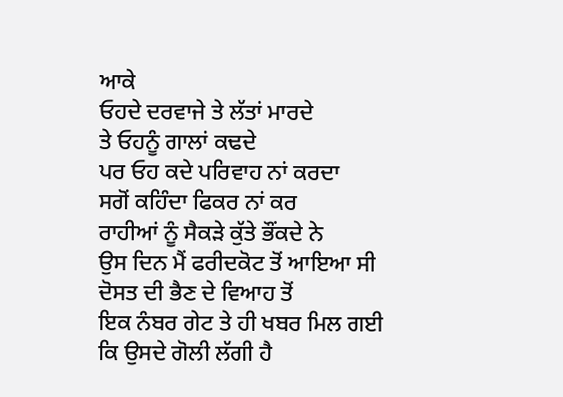ਆਕੇ
ਓਹਦੇ ਦਰਵਾਜੇ ਤੇ ਲੱਤਾਂ ਮਾਰਦੇ
ਤੇ ਓਹਨੂੰ ਗਾਲਾਂ ਕਢਦੇ
ਪਰ ਓਹ ਕਦੇ ਪਰਿਵਾਹ ਨਾਂ ਕਰਦਾ
ਸਗੋਂ ਕਹਿੰਦਾ ਫਿਕਰ ਨਾਂ ਕਰ
ਰਾਹੀਆਂ ਨੂੰ ਸੈਕੜੇ ਕੁੱਤੇ ਭੌਂਕਦੇ ਨੇ
ਉਸ ਦਿਨ ਮੈਂ ਫਰੀਦਕੋਟ ਤੋਂ ਆਇਆ ਸੀ
ਦੋਸਤ ਦੀ ਭੈਣ ਦੇ ਵਿਆਹ ਤੋਂ
ਇਕ ਨੰਬਰ ਗੇਟ ਤੇ ਹੀ ਖਬਰ ਮਿਲ ਗਈ
ਕਿ ਉਸਦੇ ਗੋਲੀ ਲੱਗੀ ਹੈ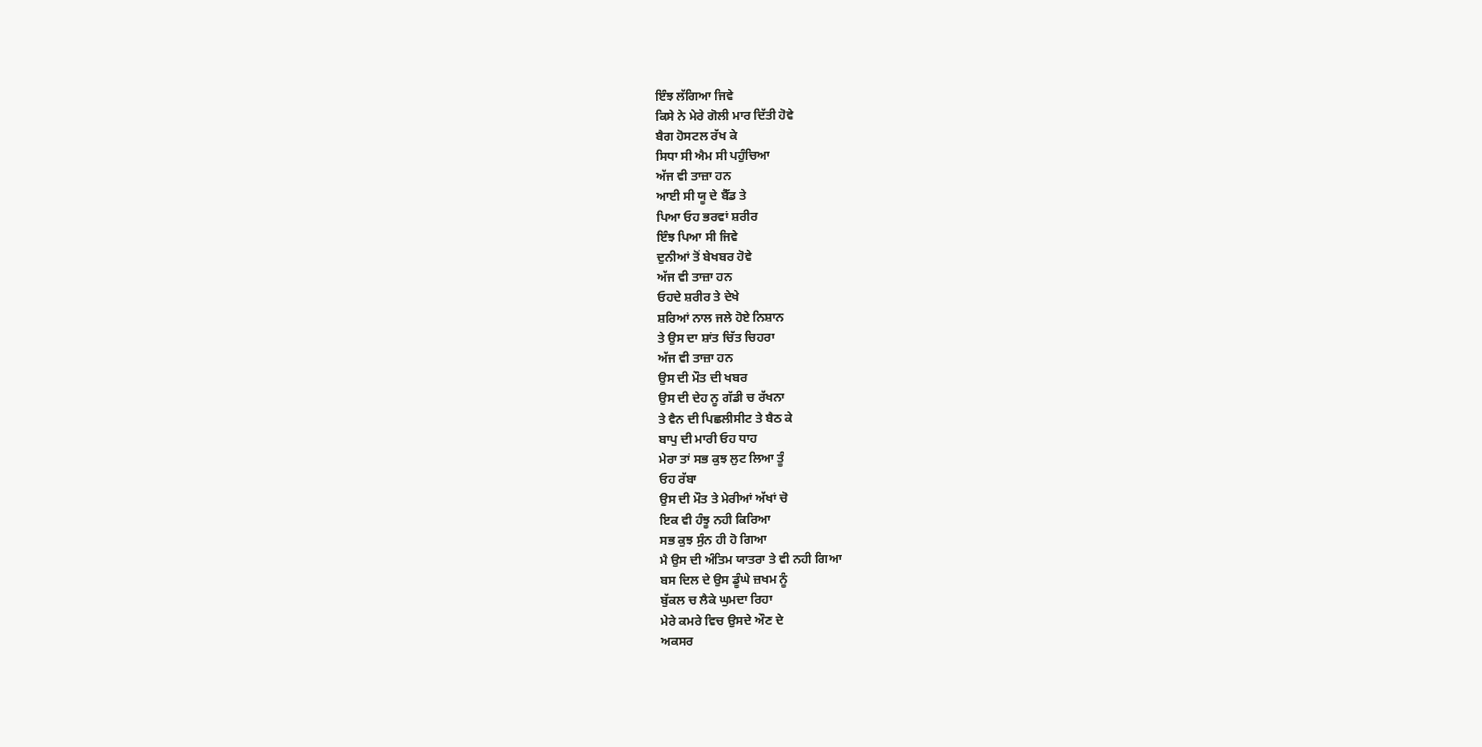ਇੰਝ ਲੱਗਿਆ ਜਿਵੇ
ਕਿਸੇ ਨੇ ਮੇਰੇ ਗੋਲੀ ਮਾਰ ਦਿੱਤੀ ਹੋਵੇ
ਬੈਗ ਹੋਸਟਲ ਰੱਖ ਕੇ
ਸਿਧਾ ਸੀ ਐਮ ਸੀ ਪਹੁੰਚਿਆ
ਅੱਜ ਵੀ ਤਾਜ਼ਾ ਹਨ
ਆਈ ਸੀ ਯੂ ਦੇ ਬੈੱਡ ਤੇ
ਪਿਆ ਓਹ ਭਰਵਾਂ ਸ਼ਰੀਰ
ਇੰਝ ਪਿਆ ਸੀ ਜਿਵੇ
ਦੁਨੀਆਂ ਤੋਂ ਬੇਖਬਰ ਹੋਵੇ
ਅੱਜ ਵੀ ਤਾਜ਼ਾ ਹਨ
ਓਹਦੇ ਸ਼ਰੀਰ ਤੇ ਦੇਖੇ
ਸ਼ਰਿਆਂ ਨਾਲ ਜਲੇ ਹੋਏ ਨਿਸ਼ਾਨ
ਤੇ ਉਸ ਦਾ ਸ਼ਾਂਤ ਚਿੱਤ ਚਿਹਰਾ
ਅੱਜ ਵੀ ਤਾਜ਼ਾ ਹਨ
ਉਸ ਦੀ ਮੌਤ ਦੀ ਖਬਰ
ਉਸ ਦੀ ਦੇਹ ਨੂ ਗੱਡੀ ਚ ਰੱਖਨਾ
ਤੇ ਵੈਨ ਦੀ ਪਿਛਲੀਸੀਟ ਤੇ ਬੈਠ ਕੇ
ਬਾਪੁ ਦੀ ਮਾਰੀ ਓਹ ਧਾਹ
ਮੇਰਾ ਤਾਂ ਸਭ ਕੁਝ ਲੁਟ ਲਿਆ ਤੂੰ
ਓਹ ਰੱਬਾ
ਉਸ ਦੀ ਮੌਤ ਤੇ ਮੇਰੀਆਂ ਅੱਖਾਂ ਚੋ
ਇਕ ਵੀ ਹੰਝੂ ਨਹੀ ਕਿਰਿਆ
ਸਭ ਕੁਝ ਸੁੰਨ ਹੀ ਹੋ ਗਿਆ
ਮੈ ਉਸ ਦੀ ਅੰਤਿਮ ਯਾਤਰਾ ਤੇ ਵੀ ਨਹੀ ਗਿਆ
ਬਸ ਦਿਲ ਦੇ ਉਸ ਡੂੰਘੇ ਜ਼ਖਮ ਨੂੰ
ਬੁੱਕਲ ਚ ਲੈਕੇ ਘੁਮਦਾ ਰਿਹਾ
ਮੇਰੇ ਕਮਰੇ ਵਿਚ ਉਸਦੇ ਔਣ ਦੇ
ਅਕਸਰ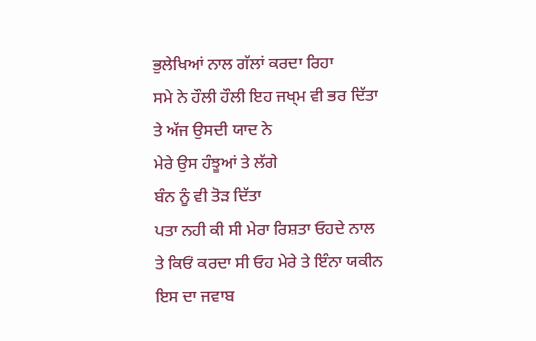ਭੁਲੇਖਿਆਂ ਨਾਲ ਗੱਲਾਂ ਕਰਦਾ ਰਿਹਾ
ਸਮੇ ਨੇ ਹੌਲੀ ਹੌਲੀ ਇਹ ਜਖ੍ਮ ਵੀ ਭਰ ਦਿੱਤਾ
ਤੇ ਅੱਜ ਉਸਦੀ ਯਾਦ ਨੇ
ਮੇਰੇ ਉਸ ਹੰਝੂਆਂ ਤੇ ਲੱਗੇ
ਬੰਨ ਨੂੰ ਵੀ ਤੋੜ ਦਿੱਤਾ
ਪਤਾ ਨਹੀ ਕੀ ਸੀ ਮੇਰਾ ਰਿਸ਼ਤਾ ਓਹਦੇ ਨਾਲ
ਤੇ ਕਿਓਂ ਕਰਦਾ ਸੀ ਓਹ ਮੇਰੇ ਤੇ ਇੰਨਾ ਯਕੀਨ
ਇਸ ਦਾ ਜਵਾਬ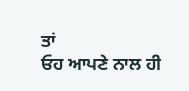ਤਾਂ
ਓਹ ਆਪਣੇ ਨਾਲ ਹੀ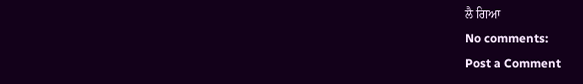ਲੈ ਗਿਆ
No comments:
Post a Comment